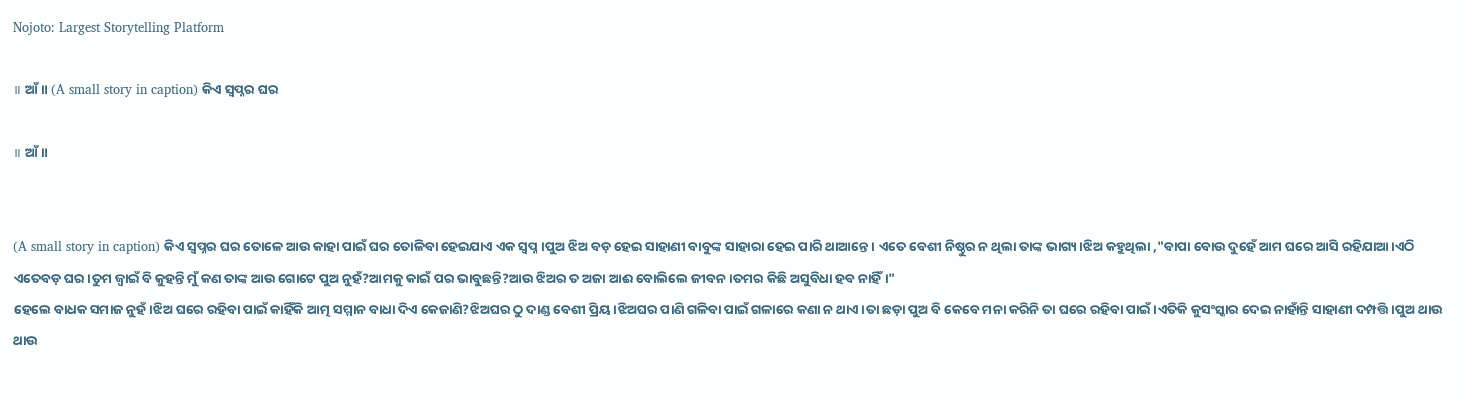Nojoto: Largest Storytelling Platform

॥ ଆଁ॥ (A small story in caption) କିଏ ସ୍ୱପ୍ନର ଘର

॥ ଆଁ॥


(A small story in caption) କିଏ ସ୍ୱପ୍ନର ଘର ତୋଳେ ଆଉ କାହା ପାଇଁ ଘର ତୋଳିବା ହେଇଯାଏ ଏକ ସ୍ବପ୍ନ।ପୁଅ ଝିଅ ବଡ଼ ହେଇ ସାହାଣୀ ବାବୁଙ୍କ ସାହାରା ହେଇ ପାରି ଥାଆନ୍ତେ। ଏତେ ବେଶୀ ନିଷ୍ଠୁର ନ ଥିଲା ତାଙ୍କ ଭାଗ୍ୟ।ଝିଅ କହୁଥିଲା ,"ବାପା ବୋଉ ଦୁହେଁ ଆମ ଘରେ ଆସି ରହିଯାଆ।ଏଠି ଏତେବଡ଼ ଘର।ତୁମ ଜ୍ବାଇଁ ବି କୁହନ୍ତି ମୁଁ କଣ ତାଙ୍କ ଆଉ ଗୋଟେ ପୁଅ ନୁହଁ?ଆମକୁ କାଇଁ ପର ଭାବୁଛନ୍ତି?ଆଉ ଝିଅର ତ ଅଜା ଆଈ ବୋଲିଲେ ଜୀବନ।ତମର କିଛି ଅସୁବିଧା ହବ ନାହିଁ।"
ହେଲେ ବାଧକ ସମାଜ ନୁହଁ।ଝିଅ ଘରେ ରହିବା ପାଇଁ କାହିଁକି ଆତ୍ମ ସମ୍ମାନ ବାଧା ଦିଏ କେଜାଣି?ଝିଅଘର ଠୁ ଦାଣ୍ଡ ବେଶୀ ପ୍ରିୟ।ଝିଅଘର ପାଣି ଗଳିବା ପାଇଁ ଗଳାରେ କଣା ନ ଥାଏ।ତା ଛଡ଼ା ପୁଅ ବି କେବେ ମନା କରିନି ତା ଘରେ ରହିବା ପାଇଁ।ଏତିକି କୁସଂସ୍କାର ଦେଇ ନାହାଁନ୍ତି ସାହାଣୀ ଦମ୍ପତ୍ତି।ପୁଅ ଥାଉ ଥାଉ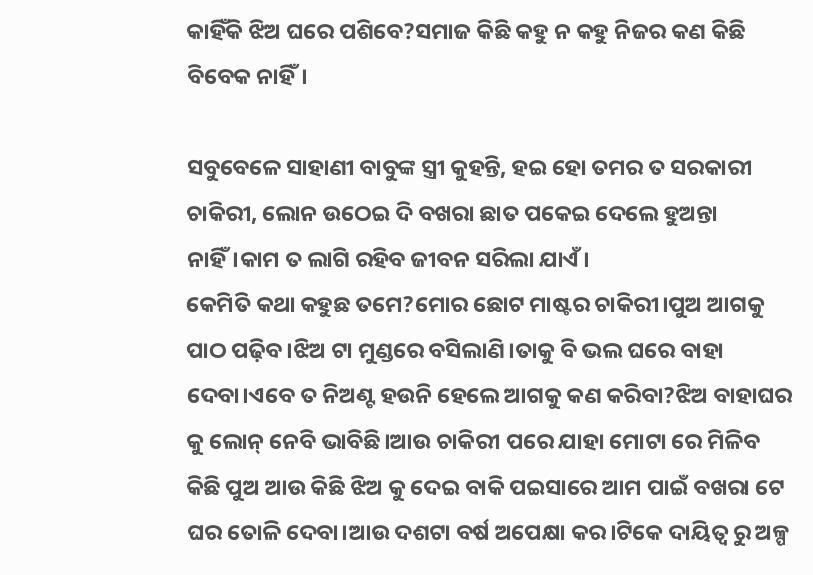କାହିଁକି ଝିଅ ଘରେ ପଶିବେ?ସମାଜ କିଛି କହୁ ନ କହୁ ନିଜର କଣ କିଛି ବିବେକ ନାହିଁ।

ସବୁବେଳେ ସାହାଣୀ ବାବୁଙ୍କ ସ୍ତ୍ରୀ କୁହନ୍ତି, ହଇ ହୋ ତମର ତ ସରକାରୀ ଚାକିରୀ, ଲୋନ ଉଠେଇ ଦି ବଖରା ଛାତ ପକେଇ ଦେଲେ ହୁଅନ୍ତା ନାହିଁ।କାମ ତ ଲାଗି ରହିବ ଜୀବନ ସରିଲା ଯାଏଁ।
କେମିତି କଥା କହୁଛ ତମେ?ମୋର ଛୋଟ ମାଷ୍ଟର ଚାକିରୀ।ପୁଅ ଆଗକୁ ପାଠ ପଢ଼ିବ।ଝିଅ ଟା ମୁଣ୍ଡରେ ବସିଲାଣି।ତାକୁ ବି ଭଲ ଘରେ ବାହା ଦେବା।ଏବେ ତ ନିଅଣ୍ଟ ହଉନି ହେଲେ ଆଗକୁ କଣ କରିବା?ଝିଅ ବାହାଘର କୁ ଲୋନ୍ ନେବି ଭାବିଛି।ଆଉ ଚାକିରୀ ପରେ ଯାହା ମୋଟା ରେ ମିଳିବ କିଛି ପୁଅ ଆଉ କିଛି ଝିଅ କୁ ଦେଇ ବାକି ପଇସାରେ ଆମ ପାଇଁ ବଖରା ଟେ ଘର ତୋଳି ଦେବା।ଆଉ ଦଶଟା ବର୍ଷ ଅପେକ୍ଷା କର।ଟିକେ ଦାୟିତ୍ୱ ରୁ ଅଳ୍ପ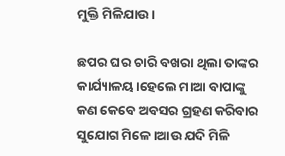ମୁକ୍ତି ମିଳିଯାଉ।

ଛପର ଘର ଚାରି ବଖରା ଥିଲା ତାଙ୍କର କାର୍ଯ୍ୟାଳୟ।ହେଲେ ମାଆ ବାପାଙ୍କୁ କଣ କେବେ ଅବସର ଗ୍ରହଣ କରିବାର ସୁଯୋଗ ମିଳେ।ଆଉ ଯଦି ମିଳି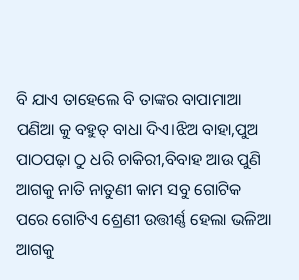ବି ଯାଏ ତାହେଲେ ବି ତାଙ୍କର ବାପାମାଆ ପଣିଆ କୁ ବହୁତ୍ ବାଧା ଦିଏ।ଝିଅ ବାହା,ପୁଅ ପାଠପଢ଼ା ଠୁ ଧରି ଚାକିରୀ,ବିବାହ ଆଉ ପୁଣି ଆଗକୁ ନାତି ନାତୁଣୀ କାମ ସବୁ ଗୋଟିକ ପରେ ଗୋଟିଏ ଶ୍ରେଣୀ ଉତ୍ତୀର୍ଣ୍ଣ ହେଲା ଭଳିଆ ଆଗକୁ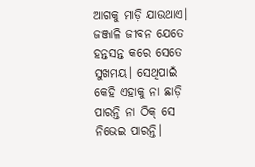ଆଗକୁ ମାଡ଼ି ଯାଉଥାଏ। ଜଞ୍ଜାଳି ଜୀବନ ଯେତେ ହନ୍ତସନ୍ତ କରେ ସେତେ ସୁଖମୟ। ସେଥିପାଇଁ କେହି ଏହାକୁ ନା ଛାଡ଼ି ପାରନ୍ତି ନା ଠିକ୍ ସେ ନିଭେଇ ପାରନ୍ତି।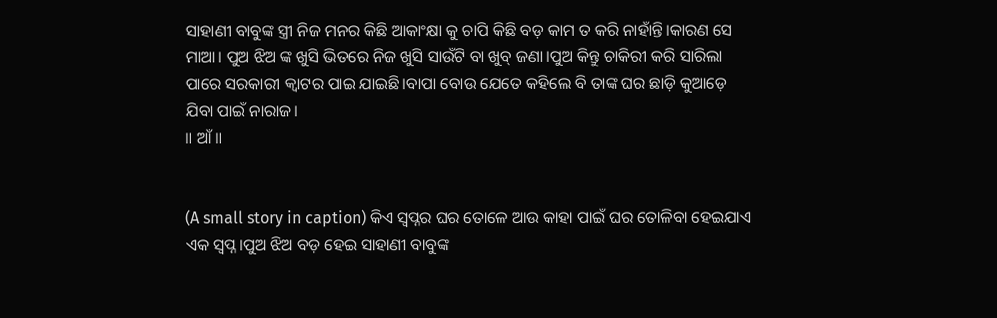ସାହାଣୀ ବାବୁଙ୍କ ସ୍ତ୍ରୀ ନିଜ ମନର କିଛି ଆକାଂକ୍ଷା କୁ ଚାପି କିଛି ବଡ଼ କାମ ତ କରି ନାହାଁନ୍ତି।କାରଣ ସେ ମାଆ। ପୁଅ ଝିଅ ଙ୍କ ଖୁସି ଭିତରେ ନିଜ ଖୁସି ସାଉଁଟି ବା ଖୁବ୍ ଜଣା।ପୁଅ କିନ୍ତୁ ଚାକିରୀ କରି ସାରିଲା ପାରେ ସରକାରୀ କ୍ୱାଟର ପାଇ ଯାଇଛି।ବାପା ବୋଉ ଯେତେ କହିଲେ ବି ତାଙ୍କ ଘର ଛାଡ଼ି କୁଆଡ଼େ ଯିବା ପାଇଁ ନାରାଜ।
॥ ଆଁ॥


(A small story in caption) କିଏ ସ୍ୱପ୍ନର ଘର ତୋଳେ ଆଉ କାହା ପାଇଁ ଘର ତୋଳିବା ହେଇଯାଏ ଏକ ସ୍ବପ୍ନ।ପୁଅ ଝିଅ ବଡ଼ ହେଇ ସାହାଣୀ ବାବୁଙ୍କ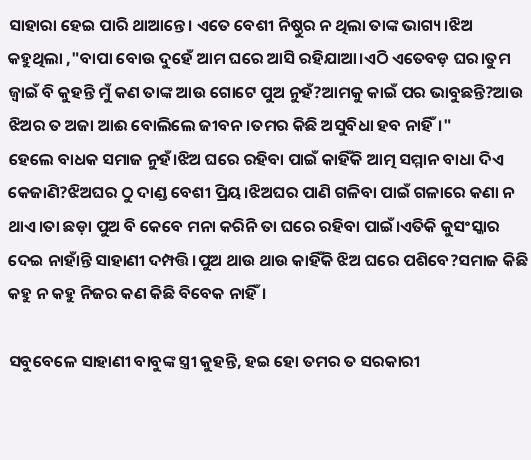ସାହାରା ହେଇ ପାରି ଥାଆନ୍ତେ। ଏତେ ବେଶୀ ନିଷ୍ଠୁର ନ ଥିଲା ତାଙ୍କ ଭାଗ୍ୟ।ଝିଅ କହୁଥିଲା ,"ବାପା ବୋଉ ଦୁହେଁ ଆମ ଘରେ ଆସି ରହିଯାଆ।ଏଠି ଏତେବଡ଼ ଘର।ତୁମ ଜ୍ବାଇଁ ବି କୁହନ୍ତି ମୁଁ କଣ ତାଙ୍କ ଆଉ ଗୋଟେ ପୁଅ ନୁହଁ?ଆମକୁ କାଇଁ ପର ଭାବୁଛନ୍ତି?ଆଉ ଝିଅର ତ ଅଜା ଆଈ ବୋଲିଲେ ଜୀବନ।ତମର କିଛି ଅସୁବିଧା ହବ ନାହିଁ।"
ହେଲେ ବାଧକ ସମାଜ ନୁହଁ।ଝିଅ ଘରେ ରହିବା ପାଇଁ କାହିଁକି ଆତ୍ମ ସମ୍ମାନ ବାଧା ଦିଏ କେଜାଣି?ଝିଅଘର ଠୁ ଦାଣ୍ଡ ବେଶୀ ପ୍ରିୟ।ଝିଅଘର ପାଣି ଗଳିବା ପାଇଁ ଗଳାରେ କଣା ନ ଥାଏ।ତା ଛଡ଼ା ପୁଅ ବି କେବେ ମନା କରିନି ତା ଘରେ ରହିବା ପାଇଁ।ଏତିକି କୁସଂସ୍କାର ଦେଇ ନାହାଁନ୍ତି ସାହାଣୀ ଦମ୍ପତ୍ତି।ପୁଅ ଥାଉ ଥାଉ କାହିଁକି ଝିଅ ଘରେ ପଶିବେ?ସମାଜ କିଛି କହୁ ନ କହୁ ନିଜର କଣ କିଛି ବିବେକ ନାହିଁ।

ସବୁବେଳେ ସାହାଣୀ ବାବୁଙ୍କ ସ୍ତ୍ରୀ କୁହନ୍ତି, ହଇ ହୋ ତମର ତ ସରକାରୀ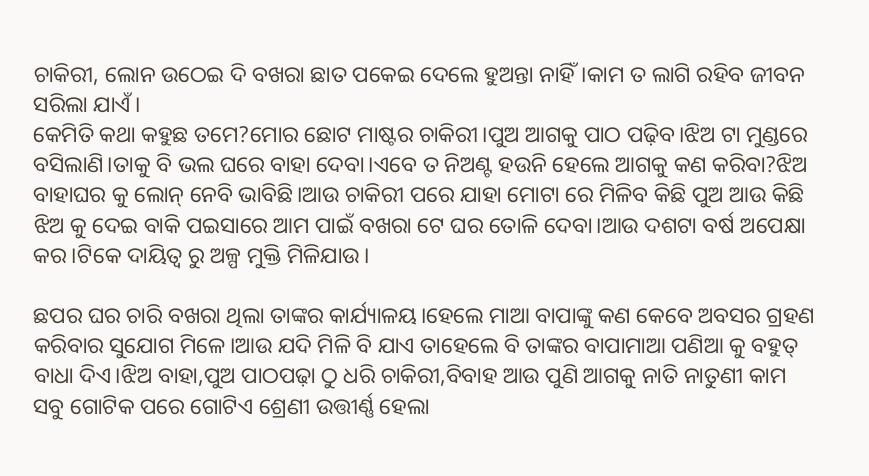ଚାକିରୀ, ଲୋନ ଉଠେଇ ଦି ବଖରା ଛାତ ପକେଇ ଦେଲେ ହୁଅନ୍ତା ନାହିଁ।କାମ ତ ଲାଗି ରହିବ ଜୀବନ ସରିଲା ଯାଏଁ।
କେମିତି କଥା କହୁଛ ତମେ?ମୋର ଛୋଟ ମାଷ୍ଟର ଚାକିରୀ।ପୁଅ ଆଗକୁ ପାଠ ପଢ଼ିବ।ଝିଅ ଟା ମୁଣ୍ଡରେ ବସିଲାଣି।ତାକୁ ବି ଭଲ ଘରେ ବାହା ଦେବା।ଏବେ ତ ନିଅଣ୍ଟ ହଉନି ହେଲେ ଆଗକୁ କଣ କରିବା?ଝିଅ ବାହାଘର କୁ ଲୋନ୍ ନେବି ଭାବିଛି।ଆଉ ଚାକିରୀ ପରେ ଯାହା ମୋଟା ରେ ମିଳିବ କିଛି ପୁଅ ଆଉ କିଛି ଝିଅ କୁ ଦେଇ ବାକି ପଇସାରେ ଆମ ପାଇଁ ବଖରା ଟେ ଘର ତୋଳି ଦେବା।ଆଉ ଦଶଟା ବର୍ଷ ଅପେକ୍ଷା କର।ଟିକେ ଦାୟିତ୍ୱ ରୁ ଅଳ୍ପ ମୁକ୍ତି ମିଳିଯାଉ।

ଛପର ଘର ଚାରି ବଖରା ଥିଲା ତାଙ୍କର କାର୍ଯ୍ୟାଳୟ।ହେଲେ ମାଆ ବାପାଙ୍କୁ କଣ କେବେ ଅବସର ଗ୍ରହଣ କରିବାର ସୁଯୋଗ ମିଳେ।ଆଉ ଯଦି ମିଳି ବି ଯାଏ ତାହେଲେ ବି ତାଙ୍କର ବାପାମାଆ ପଣିଆ କୁ ବହୁତ୍ ବାଧା ଦିଏ।ଝିଅ ବାହା,ପୁଅ ପାଠପଢ଼ା ଠୁ ଧରି ଚାକିରୀ,ବିବାହ ଆଉ ପୁଣି ଆଗକୁ ନାତି ନାତୁଣୀ କାମ ସବୁ ଗୋଟିକ ପରେ ଗୋଟିଏ ଶ୍ରେଣୀ ଉତ୍ତୀର୍ଣ୍ଣ ହେଲା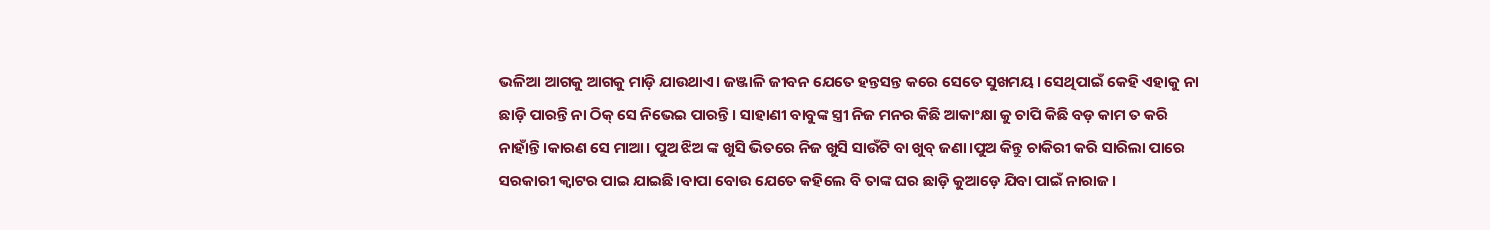ଭଳିଆ ଆଗକୁ ଆଗକୁ ମାଡ଼ି ଯାଉଥାଏ। ଜଞ୍ଜାଳି ଜୀବନ ଯେତେ ହନ୍ତସନ୍ତ କରେ ସେତେ ସୁଖମୟ। ସେଥିପାଇଁ କେହି ଏହାକୁ ନା ଛାଡ଼ି ପାରନ୍ତି ନା ଠିକ୍ ସେ ନିଭେଇ ପାରନ୍ତି। ସାହାଣୀ ବାବୁଙ୍କ ସ୍ତ୍ରୀ ନିଜ ମନର କିଛି ଆକାଂକ୍ଷା କୁ ଚାପି କିଛି ବଡ଼ କାମ ତ କରି ନାହାଁନ୍ତି।କାରଣ ସେ ମାଆ। ପୁଅ ଝିଅ ଙ୍କ ଖୁସି ଭିତରେ ନିଜ ଖୁସି ସାଉଁଟି ବା ଖୁବ୍ ଜଣା।ପୁଅ କିନ୍ତୁ ଚାକିରୀ କରି ସାରିଲା ପାରେ ସରକାରୀ କ୍ୱାଟର ପାଇ ଯାଇଛି।ବାପା ବୋଉ ଯେତେ କହିଲେ ବି ତାଙ୍କ ଘର ଛାଡ଼ି କୁଆଡ଼େ ଯିବା ପାଇଁ ନାରାଜ।